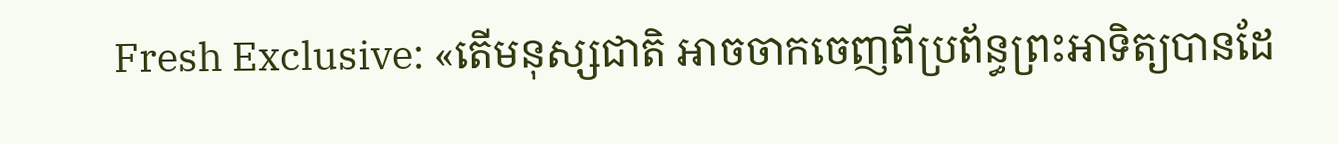Fresh Exclusive: «តើមនុស្សជាតិ អាចចាកចេញពីប្រព័ន្ធព្រះអាទិត្យបានដែ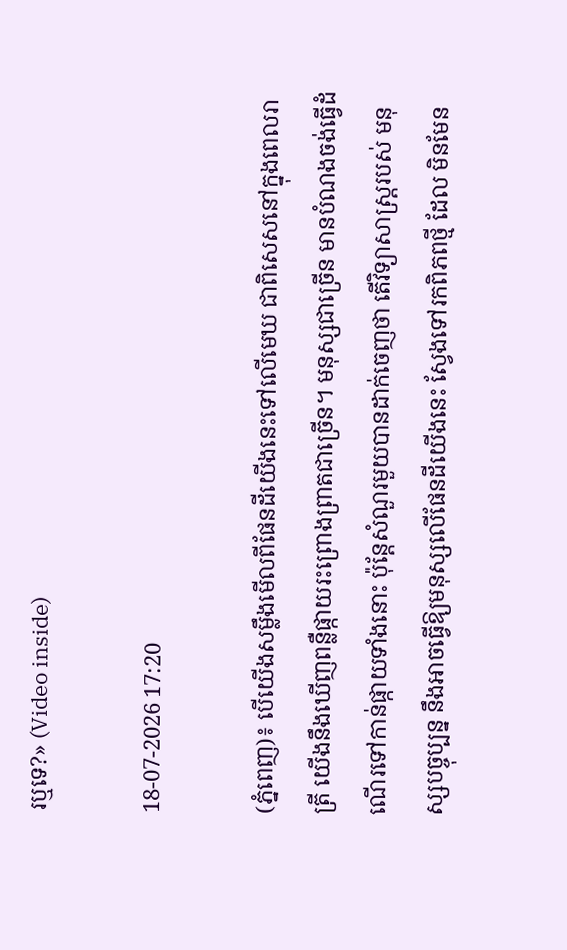រឬទេ?» (Video inside)

18-07-2026 17:20

(ភ្នំពេញ)៖ បើយើងសម្លឹងមើលពីផែនដីយើងនេះទៅលើមេឃ ជាពិសេសនៅក្នុងពេលរាត្រី យើងនឹងឃើញពន្លឺផ្កាយរះព្រោងព្រាតជាច្រើន។ មនុស្សជាច្រើន មានបំណងចង់ធ្វើដំ ណើរទៅកាន់ផ្កាយទាំងនោះ ប៉ុន្តែសំណួរមួយបានដាក់ចេញថា តើវិទ្យាសាស្ត្ររបស់ មនុស្សបច្ចុប្បន្ន នឹងអាចធ្វើឱ្យមនុស្សលើផែនដីយើងនេះ ស្វែងទៅរកពិភពថ្មី ដែល មិនមែន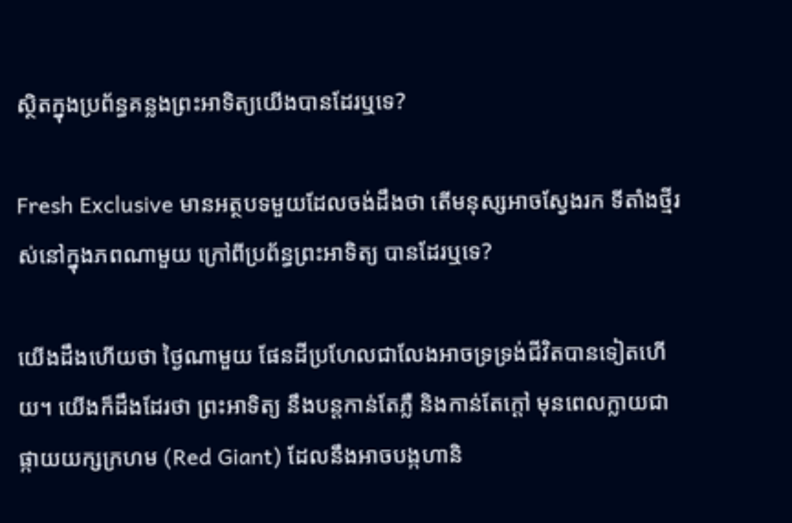ស្ថិតក្នុងប្រព័ន្ធគន្លងព្រះអាទិត្យយើងបានដែរឬទេ?

Fresh Exclusive មានអត្ថបទមួយដែលចង់ដឹងថា តើមនុស្សអាចស្វែងរក ទីតាំងថ្មីរស់នៅក្នុងភពណាមួយ ក្រៅពីប្រព័ន្ធព្រះអាទិត្យ បានដែរឬទេ?

យើងដឹងហើយថា ថ្ងៃណាមួយ ផែនដីប្រហែលជាលែងអាចទ្រទ្រង់ជីវិតបានទៀតហើយ។ យើងក៏ដឹងដែរថា ព្រះអាទិត្យ នឹងបន្តកាន់តែភ្លឺ និងកាន់តែក្តៅ មុនពេលក្លាយជាផ្កាយយក្សក្រហម (Red Giant) ដែលនឹងអាចបង្កហានិ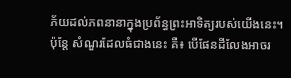ភ័យដល់ភពនានាក្នុងប្រព័ន្ធព្រះអាទិត្យរបស់យើងនេះ។
ប៉ុន្តែ សំណួរដែលធំជាងនេះ គឺ៖ បើផែនដីលែងអាចរ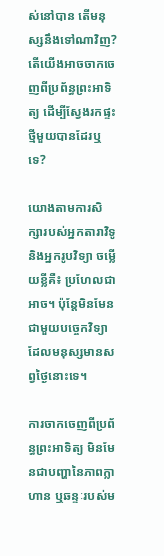ស់នៅបាន តើមនុស្សនឹងទៅណាវិញ?តើយើងអាចចាកចេញពីប្រព័ន្ធព្រះអាទិត្យ ដើម្បីស្វែងរកផ្ទះថ្មីមួយបានដែរឬទេ?

យោងតាមការសិក្សារបស់អ្នកតារាវិទូ និងអ្នករូបវិទ្យា ចម្លើយខ្លីគឺ៖ ប្រហែលជាអាច។ ប៉ុន្តែមិនមែនជាមួយបច្ចេកវិទ្យា ដែលមនុស្សមានសព្វថ្ងៃនោះទេ។

ការចាកចេញពីប្រព័ន្ធព្រះអាទិត្យ មិនមែនជាបញ្ហានៃភាពក្លាហាន ឬឆន្ទៈរបស់ម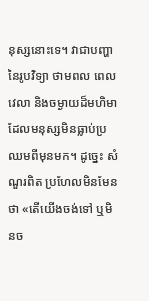នុស្សនោះទេ។ វាជាបញ្ហានៃរូបវិទ្យា ថាមពល ពេលវេលា និងចម្ងាយដ៏មហិមា ដែលមនុស្សមិនធ្លាប់ប្រឈមពីមុនមក។ ដូច្នេះ សំណួរពិត ប្រហែលមិនមែនថា «តើយើងចង់ទៅ ឬមិនច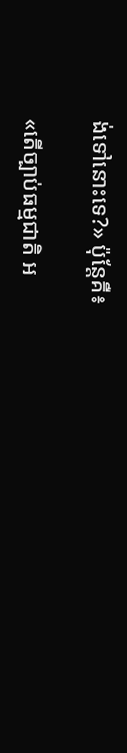ង់ទៅនោះទេ?» ប៉ុន្តែគឺ៖

«តើច្បាប់ធម្មជាតិ អ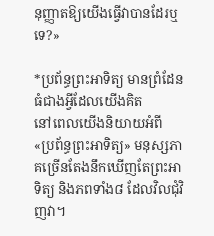នុញ្ញាតឱ្យយើងធ្វើវាបានដែរឬទេ?»

*ប្រព័ន្ធព្រះអាទិត្យ មានព្រំដែនធំជាងអ្វីដែលយើងគិត
នៅពេលយើងនិយាយអំពី «ប្រព័ន្ធព្រះអាទិត្យ» មនុស្សភាគច្រើនតែងនឹកឃើញតែព្រះអាទិត្យ និងភពទាំង៨ ដែលវិលជុំវិញវា។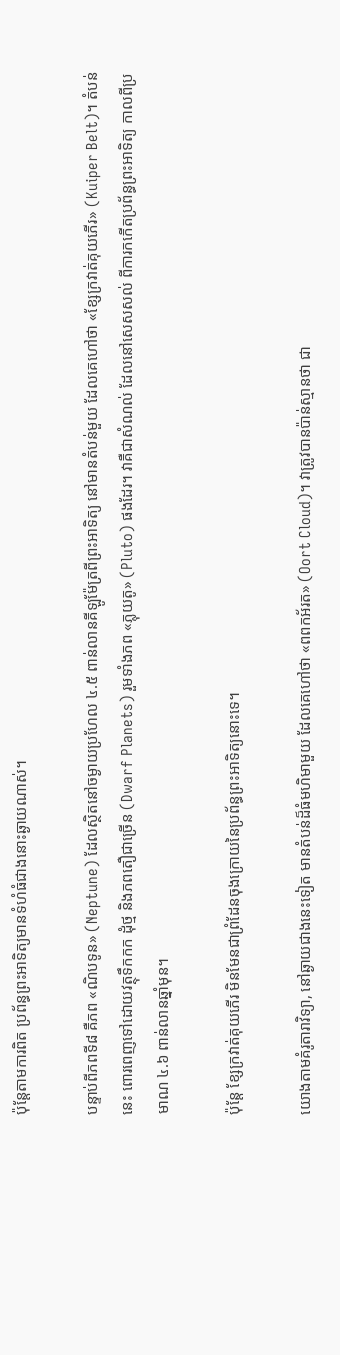ប៉ុន្តែតាមការពិត ប្រព័ន្ធព្រះអាទិត្យមានទំហំធំជាងនោះឆ្ងាយណាស់។

បន្ទាប់ពីភពទី៨ គឺភព «ណិបទូន» (Neptune) ដែលស្ថិតនៅចម្ងាយប្រហែល ៤.៥ ពាន់លានគីឡូម៉ែត្រពីព្រះអាទិត្យ នៅមានតំបន់មួយ ដែលគេហៅថា «ខ្សែក្រវាត់គុយភើរ» (Kuiper Belt)។ តំបន់នេះ ពោរពេញទៅដោយវត្ថុទឹកកក ដុំថ្ម និងភពតឿជាច្រើន (Dwarf Planets) រួមទាំងភព «ភ្លុយតូ» (Pluto) ផងដែរ។ វាគឺជាសំណល់ ដែលនៅសេសសល់ ពីការកកើតប្រព័ន្ធព្រះអាទិត្យ កាលពីប្រមាណ ៤.៦ ពាន់លានឆ្នាំមុន។

ប៉ុន្តែ ខ្សែក្រវាត់គុយភើរ មិនមែនជាព្រំដែនចុងក្រោយនៃប្រព័ន្ធព្រះអាទិត្យនោះទេ។

យោងតាមគំរូតារាវិទ្យា, នៅឆ្ងាយជាងនេះទៀត មានតំបន់ដ៏ធំមហិមាមួយ ដែលគេហៅថា «ពពកអ័រត» (Oort Cloud)។ វាត្រូវបានប៉ាន់ស្មានថា ជា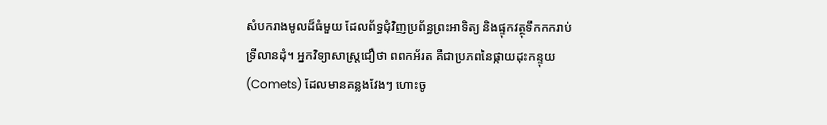សំបករាងមូលដ៏ធំមួយ ដែលព័ទ្ធជុំវិញប្រព័ន្ធព្រះអាទិត្យ និងផ្ទុកវត្ថុទឹកកករាប់ទ្រីលានដុំ។ អ្នកវិទ្យាសាស្ត្រជឿថា ពពកអ័រត គឺជាប្រភពនៃផ្កាយដុះកន្ទុយ (Comets) ដែលមានគន្លងវែងៗ ហោះចូ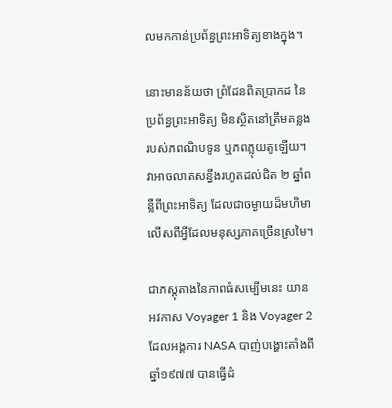លមកកាន់ប្រព័ន្ធព្រះអាទិត្យខាងក្នុង។

នោះមានន័យថា ព្រំដែនពិតប្រាកដ នៃប្រព័ន្ធព្រះអាទិត្យ មិនស្ថិតនៅត្រឹមគន្លងរបស់ភពណិបទូន ឬភពភ្លុយតូឡើយ។ វាអាចលាតសន្ធឹងរហូតដល់ជិត ២ ឆ្នាំពន្លឺពីព្រះអាទិត្យ ដែលជាចម្ងាយដ៏មហិមា លើសពីអ្វីដែលមនុស្សភាគច្រើនស្រមៃ។

ជាភស្តុតាងនៃភាពធំសម្បើមនេះ យានអវកាស Voyager 1 និង Voyager 2 ដែលអង្គការ NASA បាញ់បង្ហោះតាំងពីឆ្នាំ១៩៧៧ បានធ្វើដំ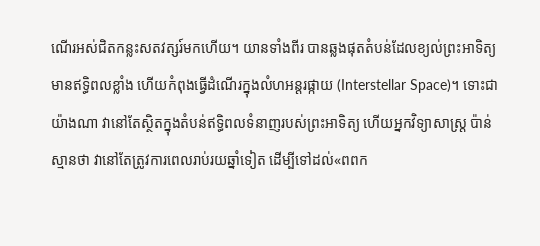ណើរអស់ជិតកន្លះសតវត្សរ៍មកហើយ។ យានទាំងពីរ បានឆ្លងផុតតំបន់ដែលខ្យល់ព្រះអាទិត្យមានឥទ្ធិពលខ្លាំង ហើយកំពុងធ្វើដំណើរក្នុងលំហអន្តរផ្កាយ (Interstellar Space)។ ទោះជាយ៉ាងណា វានៅតែស្ថិតក្នុងតំបន់ឥទ្ធិពលទំនាញរបស់ព្រះអាទិត្យ ហើយអ្នកវិទ្យាសាស្ត្រ ប៉ាន់ស្មានថា វានៅតែត្រូវការពេលរាប់រយឆ្នាំទៀត ដើម្បីទៅដល់«ពពក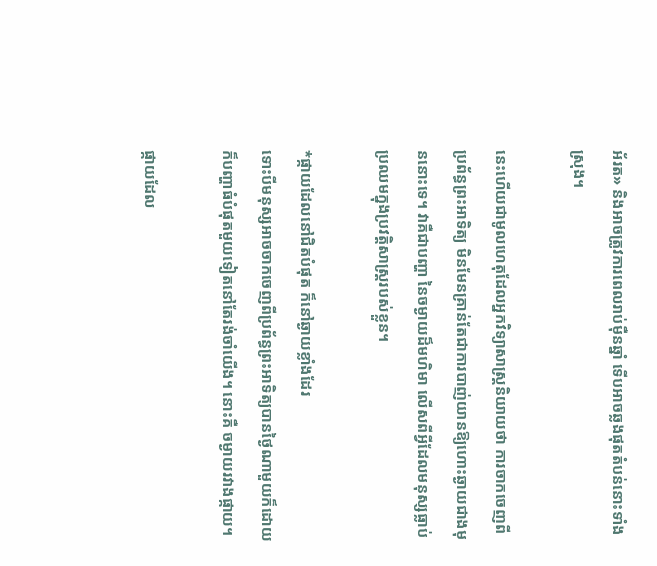អ័រត» និងអាចត្រូវការពេលរាប់ម៉ឺនឆ្នាំ ទើបអាចឆ្លងផុតតំបន់នោះទាំងស្រុង។

នេះហើយជាមូលហេតុដែលអ្នកវិទ្យាសាស្ត្រនិយាយថា ការចាកចេញពីប្រព័ន្ធព្រះអាទិត្យ មិនមែនគ្រាន់តែជាការបាញ់យានឱ្យហោះឆ្ងាយជាងមុននោះទេ។ វាគឺជាបញ្ហា នៃចម្ងាយដ៏មហិមា លើសពីអ្វីដែលមនុស្សធ្លាប់ប្រឈមក្នុងប្រវត្តិសាស្ត្ររបស់ខ្លួន។

*ផ្កាយដែលនៅជិតបំផុត ក៏នៅឆ្ងាយខ្លាំងដែរ
ទោះបីមនុស្សអាចចាកចេញពីប្រព័ន្ធព្រះអាទិត្យបានថ្ងៃណាមួយក៏ដោយ ក៏បញ្ហាធំបំផុតមួយទៀតនៅតែរង់ចាំយើង។ នោះគឺ ចម្ងាយរវាងផ្កាយ។

ផ្កាយដែល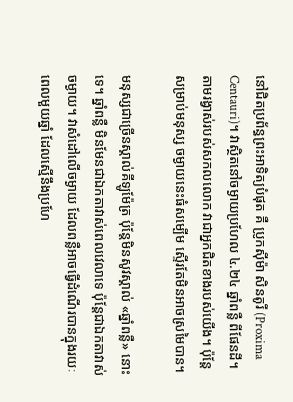នៅជិតប្រព័ន្ធព្រះអាទិត្យបំផុត គឺ ប្រូកស៊ីម៉ា សិនតូរី (Proxima Centauri)។ វាស្ថិតនៅចម្ងាយប្រហែល ៤.២៤ ឆ្នាំពន្លឺ ពីផែនដី។ តាមរង្វាស់របស់សកលលោក វាជាអ្នកជិតខាងរបស់យើង។ ប៉ុន្តែសម្រាប់មនុស្ស ចម្ងាយនេះធំសម្បើម ស្ទើរតែមិនអាចស្រមៃបាន។

មនុស្សជាច្រើនស្គាល់គីឡូម៉ែត្រ ប៉ុន្តែមិនសូវស្គាល់ «ឆ្នាំពន្លឺ» នោះទេ។ ឆ្នាំពន្លឺ មិនមែនជាឯកតាវាស់ពេលវេលាទេ ប៉ុន្តែជាឯកតាវាស់ចម្ងាយ។ វាសំដៅលើចម្ងាយ ដែលពន្លឺអាចធ្វើដំណើរបានក្នុងរយៈពេលមួយឆ្នាំ ដែលស្មើនឹងប្រហែ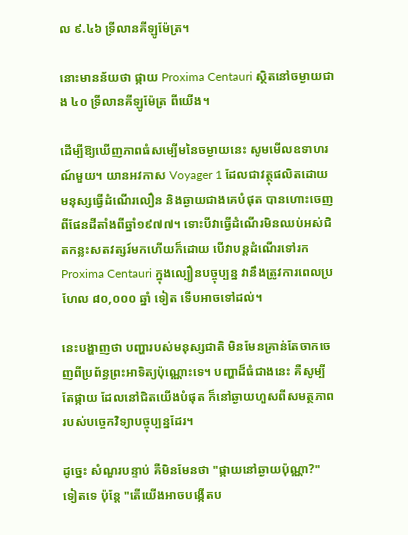ល ៩.៤៦ ទ្រីលានគីឡូម៉ែត្រ។

នោះមានន័យថា ផ្កាយ Proxima Centauri ស្ថិតនៅចម្ងាយជាង ៤០ ទ្រីលានគីឡូម៉ែត្រ ពីយើង។

ដើម្បីឱ្យឃើញភាពធំសម្បើមនៃចម្ងាយនេះ សូមមើលឧទាហរណ៍មួយ។ យានអវកាស Voyager 1 ដែលជាវត្ថុផលិតដោយមនុស្សធ្វើដំណើរលឿន និងឆ្ងាយជាងគេបំផុត បានហោះចេញពីផែនដីតាំងពីឆ្នាំ១៩៧៧។ ទោះបីវាធ្វើដំណើរមិនឈប់អស់ជិតកន្លះសតវត្សរ៍មកហើយក៏ដោយ បើវាបន្តដំណើរទៅរក Proxima Centauri ក្នុងល្បឿនបច្ចុប្បន្ន វានឹងត្រូវការពេលប្រហែល ៨០,០០០ ឆ្នាំ ទៀត ទើបអាចទៅដល់។

នេះបង្ហាញថា បញ្ហារបស់មនុស្សជាតិ មិនមែនគ្រាន់តែចាកចេញពីប្រព័ន្ធព្រះអាទិត្យប៉ុណ្ណោះទេ។ បញ្ហាដ៏ធំជាងនេះ គឺសូម្បីតែផ្កាយ ដែលនៅជិតយើងបំផុត ក៏នៅឆ្ងាយហួសពីសមត្ថភាពរបស់បច្ចេកវិទ្យាបច្ចុប្បន្នដែរ។

ដូច្នេះ សំណួរបន្ទាប់ គឺមិនមែនថា "ផ្កាយនៅឆ្ងាយប៉ុណ្ណា?" ទៀតទេ ប៉ុន្តែ "តើយើងអាចបង្កើតប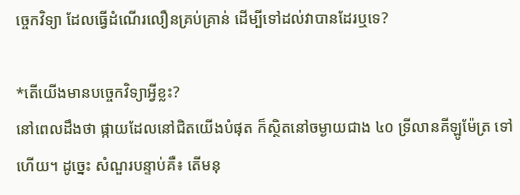ច្ចេកវិទ្យា ដែលធ្វើដំណើរលឿនគ្រប់គ្រាន់ ដើម្បីទៅដល់វាបានដែរឬទេ?

*តើយើងមានបច្ចេកវិទ្យាអ្វីខ្លះ?
នៅពេលដឹងថា ផ្កាយដែលនៅជិតយើងបំផុត ក៏ស្ថិតនៅចម្ងាយជាង ៤០ ទ្រីលានគីឡូម៉ែត្រ ទៅហើយ។ ដូច្នេះ សំណួរបន្ទាប់គឺ៖ តើមនុ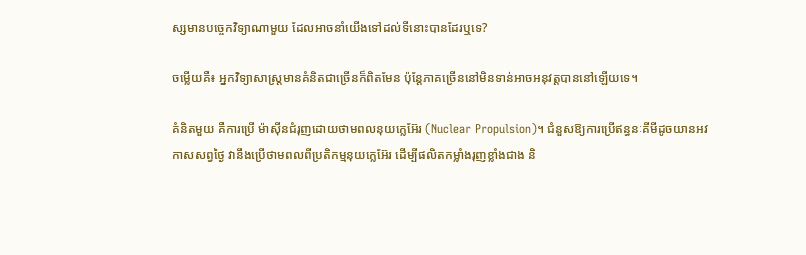ស្សមានបច្ចេកវិទ្យាណាមួយ ដែលអាចនាំយើងទៅដល់ទីនោះបានដែរឬទេ?

ចម្លើយគឺ៖ អ្នកវិទ្យាសាស្ត្រមានគំនិតជាច្រើនក៏ពិតមែន ប៉ុន្តែភាគច្រើននៅមិនទាន់អាចអនុវត្តបាននៅឡើយទេ។

គំនិតមួយ គឺការប្រើ ម៉ាស៊ីនជំរុញដោយថាមពលនុយក្លេអ៊ែរ (Nuclear Propulsion)។ ជំនួសឱ្យការប្រើឥន្ធនៈគីមីដូចយានអវកាសសព្វថ្ងៃ វានឹងប្រើថាមពលពីប្រតិកម្មនុយក្លេអ៊ែរ ដើម្បីផលិតកម្លាំងរុញខ្លាំងជាង និ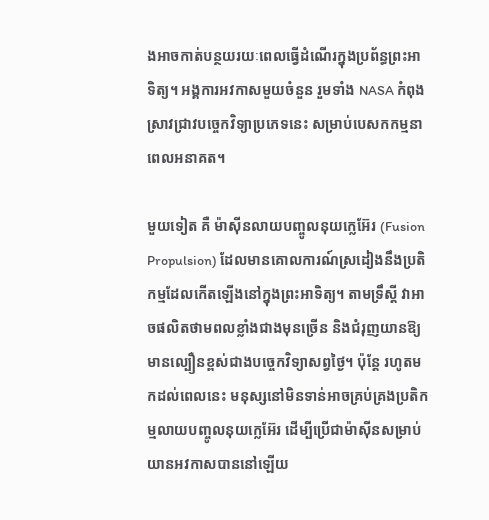ងអាចកាត់បន្ថយរយៈពេលធ្វើដំណើរក្នុងប្រព័ន្ធព្រះអាទិត្យ។ អង្គការអវកាសមួយចំនួន រួមទាំង NASA កំពុងស្រាវជ្រាវបច្ចេកវិទ្យាប្រភេទនេះ សម្រាប់បេសកកម្មនាពេលអនាគត។

មួយទៀត គឺ ម៉ាស៊ីនលាយបញ្ចូលនុយក្លេអ៊ែរ (Fusion Propulsion) ដែលមានគោលការណ៍ស្រដៀងនឹងប្រតិកម្មដែលកើតឡើងនៅក្នុងព្រះអាទិត្យ។ តាមទ្រឹស្តី វាអាចផលិតថាមពលខ្លាំងជាងមុនច្រើន និងជំរុញយានឱ្យមានល្បឿនខ្ពស់ជាងបច្ចេកវិទ្យាសព្វថ្ងៃ។ ប៉ុន្តែ រហូតមកដល់ពេលនេះ មនុស្សនៅមិនទាន់អាចគ្រប់គ្រងប្រតិកម្មលាយបញ្ចូលនុយក្លេអ៊ែរ ដើម្បីប្រើជាម៉ាស៊ីនសម្រាប់យានអវកាសបាននៅឡើយ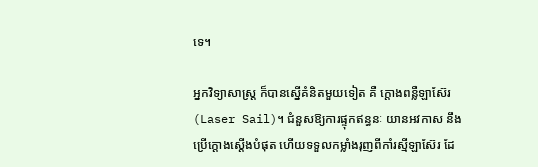ទេ។

អ្នកវិទ្យាសាស្ត្រ ក៏បានស្នើគំនិតមួយទៀត គឺ ក្តោងពន្លឺឡាស៊ែរ (Laser Sail)។ ជំនួសឱ្យការផ្ទុកឥន្ធនៈ យានអវកាស នឹងប្រើក្តោងស្តើងបំផុត ហើយទទួលកម្លាំងរុញពីកាំរស្មីឡាស៊ែរ ដែ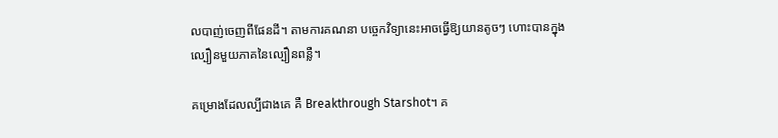លបាញ់ចេញពីផែនដី។ តាមការគណនា បច្ចេកវិទ្យានេះអាចធ្វើឱ្យយានតូចៗ ហោះបានក្នុងល្បឿនមួយភាគនៃល្បឿនពន្លឺ។

គម្រោងដែលល្បីជាងគេ គឺ Breakthrough Starshot។ គ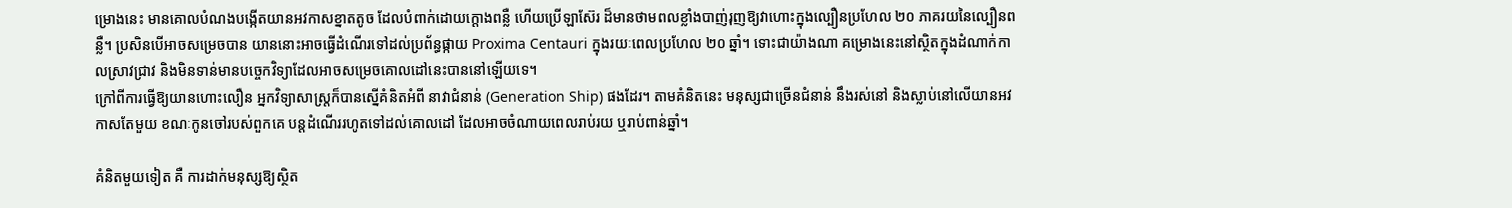ម្រោងនេះ មានគោលបំណងបង្កើតយានអវកាសខ្នាតតូច ដែលបំពាក់ដោយក្តោងពន្លឺ ហើយប្រើឡាស៊ែរ ដ៏មានថាមពលខ្លាំងបាញ់រុញឱ្យវាហោះក្នុងល្បឿនប្រហែល ២០ ភាគរយនៃល្បឿនពន្លឺ។ ប្រសិនបើអាចសម្រេចបាន យាននោះអាចធ្វើដំណើរទៅដល់ប្រព័ន្ធផ្កាយ Proxima Centauri ក្នុងរយៈពេលប្រហែល ២០ ឆ្នាំ។ ទោះជាយ៉ាងណា គម្រោងនេះនៅស្ថិតក្នុងដំណាក់កាលស្រាវជ្រាវ និងមិនទាន់មានបច្ចេកវិទ្យាដែលអាចសម្រេចគោលដៅនេះបាននៅឡើយទេ។
ក្រៅពីការធ្វើឱ្យយានហោះលឿន អ្នកវិទ្យាសាស្ត្រក៏បានស្នើគំនិតអំពី នាវាជំនាន់ (Generation Ship) ផងដែរ។ តាមគំនិតនេះ មនុស្សជាច្រើនជំនាន់ នឹងរស់នៅ និងស្លាប់នៅលើយានអវកាសតែមួយ ខណៈកូនចៅរបស់ពួកគេ បន្តដំណើររហូតទៅដល់គោលដៅ ដែលអាចចំណាយពេលរាប់រយ ឬរាប់ពាន់ឆ្នាំ។

គំនិតមួយទៀត គឺ ការដាក់មនុស្សឱ្យស្ថិត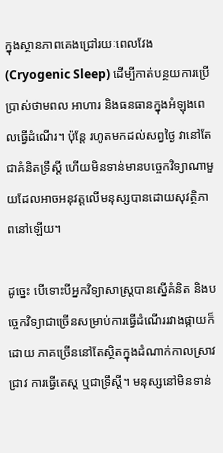ក្នុងស្ថានភាពគេងជ្រៅរយៈពេលវែង (Cryogenic Sleep) ដើម្បីកាត់បន្ថយការប្រើប្រាស់ថាមពល អាហារ និងធនធានក្នុងអំឡុងពេលធ្វើដំណើរ។ ប៉ុន្តែ រហូតមកដល់សព្វថ្ងៃ វានៅតែជាគំនិតទ្រឹស្តី ហើយមិនទាន់មានបច្ចេកវិទ្យាណាមួយដែលអាចអនុវត្តលើមនុស្សបានដោយសុវត្ថិភាពនៅឡើយ។

ដូច្នេះ បើទោះបីអ្នកវិទ្យាសាស្ត្របានស្នើគំនិត និងបច្ចេកវិទ្យាជាច្រើនសម្រាប់ការធ្វើដំណើររវាងផ្កាយក៏ដោយ ភាគច្រើននៅតែស្ថិតក្នុងដំណាក់កាលស្រាវជ្រាវ ការធ្វើតេស្ត ឬជាទ្រឹស្តី។ មនុស្សនៅមិនទាន់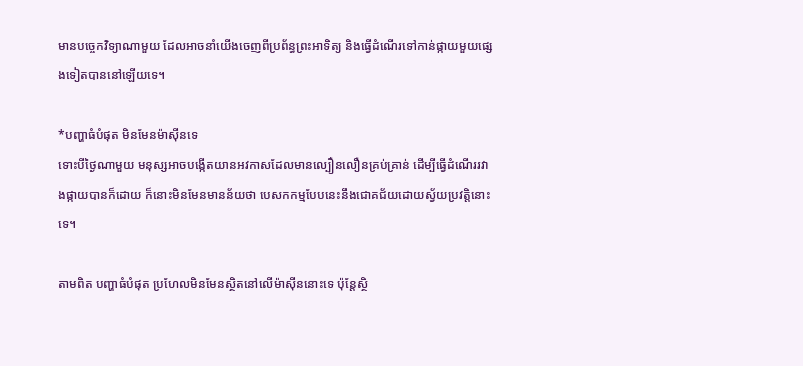មានបច្ចេកវិទ្យាណាមួយ ដែលអាចនាំយើងចេញពីប្រព័ន្ធព្រះអាទិត្យ និងធ្វើដំណើរទៅកាន់ផ្កាយមួយផ្សេងទៀតបាននៅឡើយទេ។

*បញ្ហាធំបំផុត មិនមែនម៉ាស៊ីនទេ
ទោះបីថ្ងៃណាមួយ មនុស្សអាចបង្កើតយានអវកាសដែលមានល្បឿនលឿនគ្រប់គ្រាន់ ដើម្បីធ្វើដំណើររវាងផ្កាយបានក៏ដោយ ក៏នោះមិនមែនមានន័យថា បេសកកម្មបែបនេះនឹងជោគជ័យដោយស្វ័យប្រវត្តិនោះទេ។

តាមពិត បញ្ហាធំបំផុត ប្រហែលមិនមែនស្ថិតនៅលើម៉ាស៊ីននោះទេ ប៉ុន្តែស្ថិ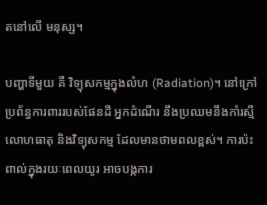តនៅលើ មនុស្ស។

បញ្ហាទីមួយ គឺ វិទ្យុសកម្មក្នុងលំហ (Radiation)។ នៅក្រៅប្រព័ន្ធការពាររបស់ផែនដី អ្នកដំណើរ នឹងប្រឈមនឹងកាំរស្មីលោហធាតុ និងវិទ្យុសកម្ម ដែលមានថាមពលខ្ពស់។ ការប៉ះពាល់ក្នុងរយៈពេលយូរ អាចបង្កការ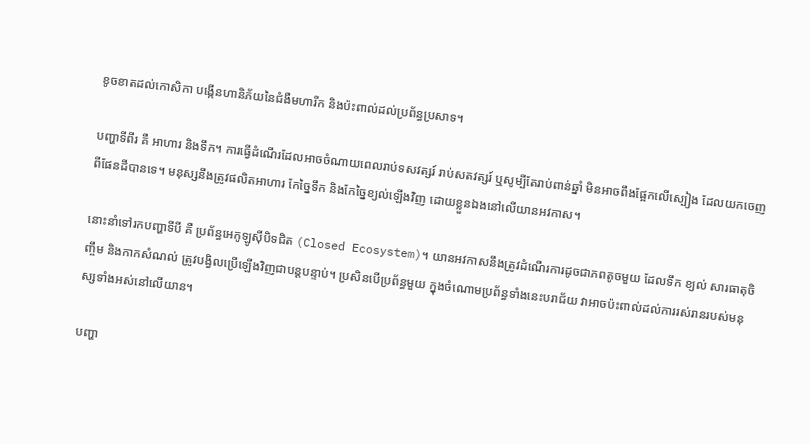ខូចខាតដល់កោសិកា បង្កើនហានិភ័យនៃជំងឺមហារីក និងប៉ះពាល់ដល់ប្រព័ន្ធប្រសាទ។

បញ្ហាទីពីរ គឺ អាហារ និងទឹក។ ការធ្វើដំណើរដែលអាចចំណាយពេលរាប់ទសវត្សរ៍ រាប់សតវត្សរ៍ ឬសូម្បីតែរាប់ពាន់ឆ្នាំ មិនអាចពឹងផ្អែកលើស្បៀង ដែលយកចេញពីផែនដីបានទេ។ មនុស្សនឹងត្រូវផលិតអាហារ កែច្នៃទឹក និងកែច្នៃខ្យល់ឡើងវិញ ដោយខ្លួនឯងនៅលើយានអវកាស។

នោះនាំទៅរកបញ្ហាទីបី គឺ ប្រព័ន្ធអេកូឡូស៊ីបិទជិត (Closed Ecosystem)។ យានអវកាសនឹងត្រូវដំណើរការដូចជាភពតូចមួយ ដែលទឹក ខ្យល់ សារធាតុចិញ្ចឹម និងកាកសំណល់ ត្រូវបង្វិលប្រើឡើងវិញជាបន្តបន្ទាប់។ ប្រសិនបើប្រព័ន្ធមួយ ក្នុងចំណោមប្រព័ន្ធទាំងនេះបរាជ័យ វាអាចប៉ះពាល់ដល់ការរស់រានរបស់មនុស្សទាំងអស់នៅលើយាន។

បញ្ហា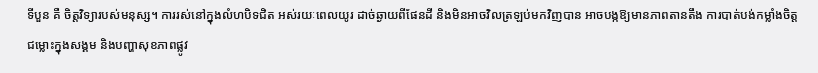ទីបួន គឺ ចិត្តវិទ្យារបស់មនុស្ស។ ការរស់នៅក្នុងលំហបិទជិត អស់រយៈពេលយូរ ដាច់ឆ្ងាយពីផែនដី និងមិនអាចវិលត្រឡប់មកវិញបាន អាចបង្កឱ្យមានភាពតានតឹង ការបាត់បង់កម្លាំងចិត្ត ជម្លោះក្នុងសង្គម និងបញ្ហាសុខភាពផ្លូវ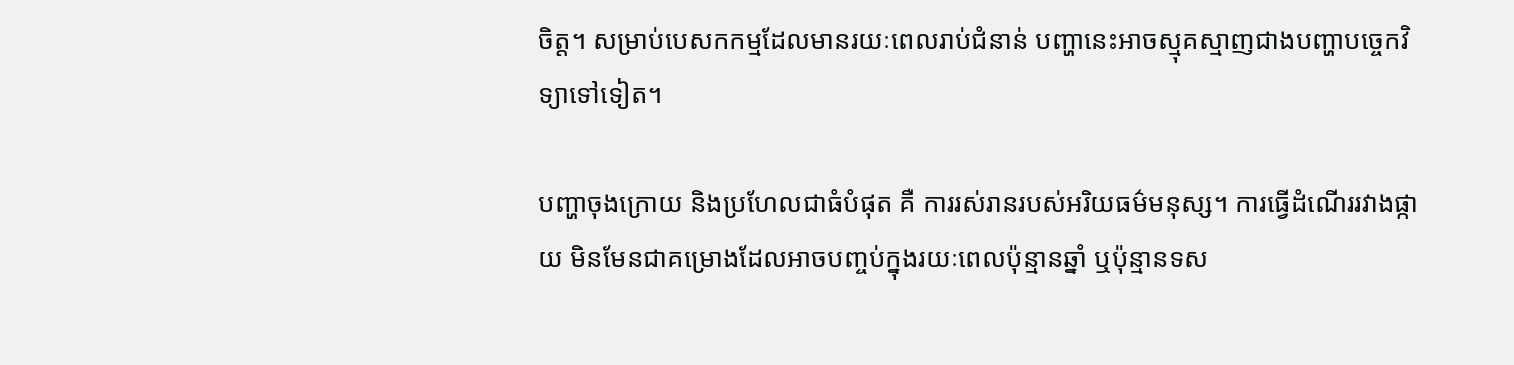ចិត្ត។ សម្រាប់បេសកកម្មដែលមានរយៈពេលរាប់ជំនាន់ បញ្ហានេះអាចស្មុគស្មាញជាងបញ្ហាបច្ចេកវិទ្យាទៅទៀត។

បញ្ហាចុងក្រោយ និងប្រហែលជាធំបំផុត គឺ ការរស់រានរបស់អរិយធម៌មនុស្ស។ ការធ្វើដំណើររវាងផ្កាយ មិនមែនជាគម្រោងដែលអាចបញ្ចប់ក្នុងរយៈពេលប៉ុន្មានឆ្នាំ ឬប៉ុន្មានទស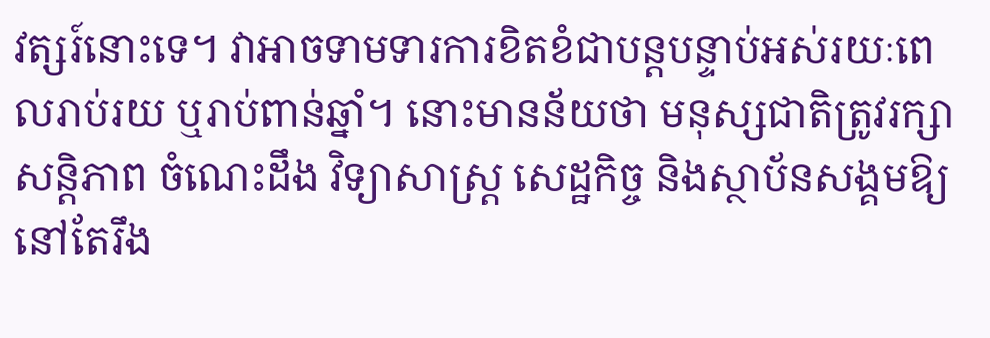វត្សរ៍នោះទេ។ វាអាចទាមទារការខិតខំជាបន្តបន្ទាប់អស់រយៈពេលរាប់រយ ឬរាប់ពាន់ឆ្នាំ។ នោះមានន័យថា មនុស្សជាតិត្រូវរក្សាសន្តិភាព ចំណេះដឹង វិទ្យាសាស្ត្រ សេដ្ឋកិច្ច និងស្ថាប័នសង្គមឱ្យនៅតែរឹង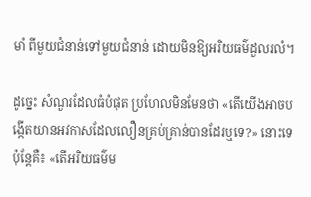មាំ ពីមួយជំនាន់ទៅមួយជំនាន់ ដោយមិនឱ្យអរិយធម៌ដួលរលំ។

ដូច្នេះ សំណួរដែលធំបំផុត ប្រហែលមិនមែនថា «តើយើងអាចបង្កើតយានអវកាសដែលលឿនគ្រប់គ្រាន់បានដែរឬទេ?» នោះទេ ប៉ុន្តែគឺ៖ «តើអរិយធម៌ម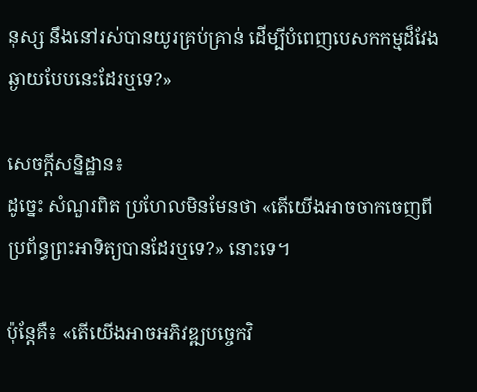នុស្ស នឹងនៅរស់បានយូរគ្រប់គ្រាន់ ដើម្បីបំពេញបេសកកម្មដ៏វែងឆ្ងាយបែបនេះដែរឬទេ?»

សេចក្តីសន្និដ្ឋាន៖
ដូច្នេះ សំណួរពិត ប្រហែលមិនមែនថា «តើយើងអាចចាកចេញពីប្រព័ន្ធព្រះអាទិត្យបានដែរឬទេ?» នោះទេ។

ប៉ុន្តែគឺ៖ «តើយើងអាចអភិវឌ្ឍបច្ចេកវិ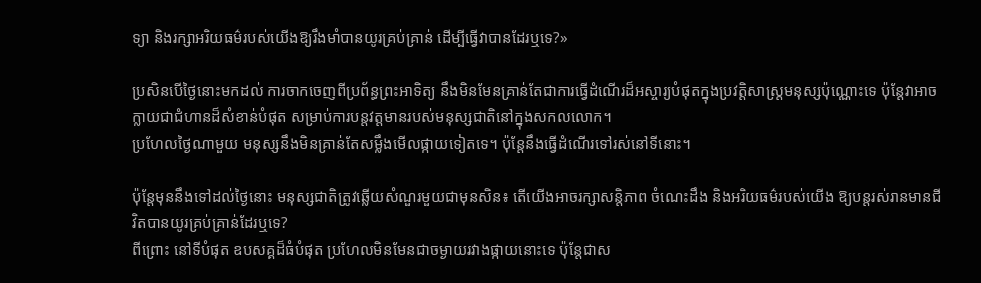ទ្យា និងរក្សាអរិយធម៌របស់យើងឱ្យរឹងមាំបានយូរគ្រប់គ្រាន់ ដើម្បីធ្វើវាបានដែរឬទេ?»

ប្រសិនបើថ្ងៃនោះមកដល់ ការចាកចេញពីប្រព័ន្ធព្រះអាទិត្យ នឹងមិនមែនគ្រាន់តែជាការធ្វើដំណើរដ៏អស្ចារ្យបំផុតក្នុងប្រវត្តិសាស្ត្រមនុស្សប៉ុណ្ណោះទេ ប៉ុន្តែវាអាចក្លាយជាជំហានដ៏សំខាន់បំផុត សម្រាប់ការបន្តវត្តមានរបស់មនុស្សជាតិនៅក្នុងសកលលោក។
ប្រហែលថ្ងៃណាមួយ មនុស្សនឹងមិនគ្រាន់តែសម្លឹងមើលផ្កាយទៀតទេ។ ប៉ុន្តែនឹងធ្វើដំណើរទៅរស់នៅទីនោះ។

ប៉ុន្តែមុននឹងទៅដល់ថ្ងៃនោះ មនុស្សជាតិត្រូវឆ្លើយសំណួរមួយជាមុនសិន៖ តើយើងអាចរក្សាសន្តិភាព ចំណេះដឹង និងអរិយធម៌របស់យើង ឱ្យបន្តរស់រានមានជីវិតបានយូរគ្រប់គ្រាន់ដែរឬទេ?
ពីព្រោះ នៅទីបំផុត ឧបសគ្គដ៏ធំបំផុត ប្រហែលមិនមែនជាចម្ងាយរវាងផ្កាយនោះទេ ប៉ុន្តែជាស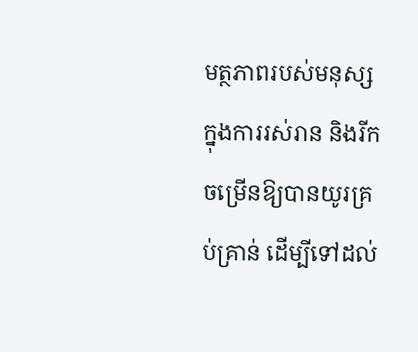មត្ថភាពរបស់មនុស្ស ក្នុងការរស់រាន និងរីកចម្រើនឱ្យបានយូរគ្រប់គ្រាន់ ដើម្បីទៅដល់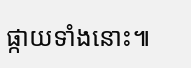ផ្កាយទាំងនោះ៕